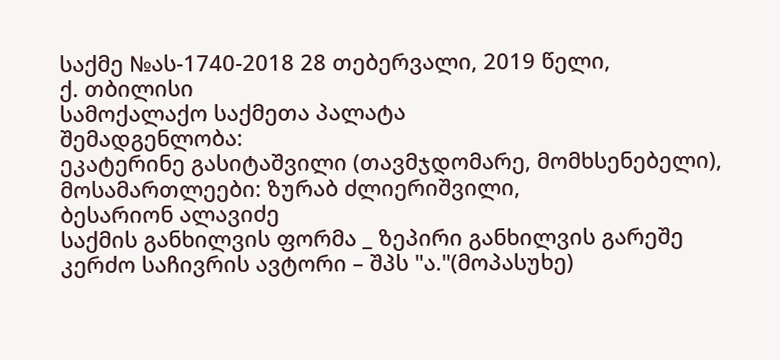საქმე №ას-1740-2018 28 თებერვალი, 2019 წელი,
ქ. თბილისი
სამოქალაქო საქმეთა პალატა
შემადგენლობა:
ეკატერინე გასიტაშვილი (თავმჯდომარე, მომხსენებელი),
მოსამართლეები: ზურაბ ძლიერიშვილი,
ბესარიონ ალავიძე
საქმის განხილვის ფორმა _ ზეპირი განხილვის გარეშე
კერძო საჩივრის ავტორი – შპს "ა."(მოპასუხე)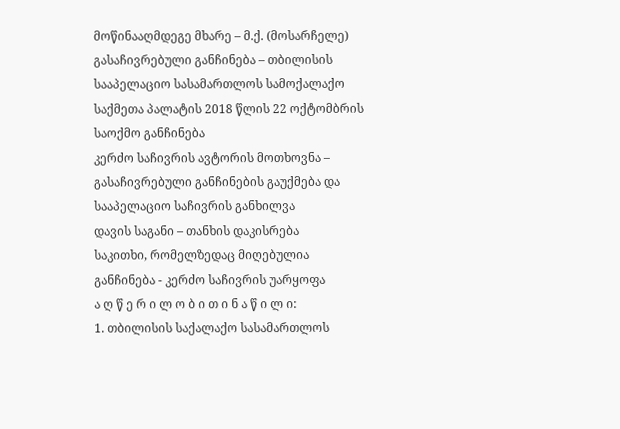მოწინააღმდეგე მხარე – მ.ქ. (მოსარჩელე)
გასაჩივრებული განჩინება – თბილისის სააპელაციო სასამართლოს სამოქალაქო საქმეთა პალატის 2018 წლის 22 ოქტომბრის საოქმო განჩინება
კერძო საჩივრის ავტორის მოთხოვნა – გასაჩივრებული განჩინების გაუქმება და სააპელაციო საჩივრის განხილვა
დავის საგანი – თანხის დაკისრება
საკითხი, რომელზედაც მიღებულია განჩინება - კერძო საჩივრის უარყოფა
ა ღ წ ე რ ი ლ ო ბ ი თ ი ნ ა წ ი ლ ი:
1. თბილისის საქალაქო სასამართლოს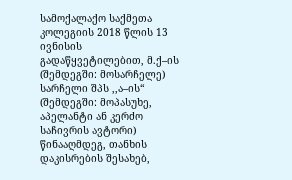სამოქალაქო საქმეთა კოლეგიის 2018 წლის 13 ივნისის გადაწყვეტილებით, მ.ქ–ის (შემდეგში: მოსარჩელე) სარჩელი შპს ,,ა–ის“ (შემდეგში: მოპასუხე, აპელანტი ან კერძო საჩივრის ავტორი) წინააღმდეგ, თანხის დაკისრების შესახებ,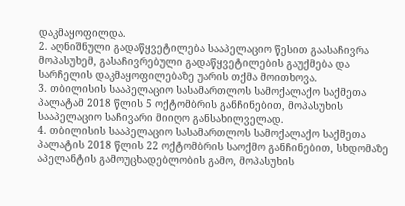დაკმაყოფილდა.
2. აღნიშნული გადაწყვეტილება სააპელაციო წესით გაასაჩივრა მოპასუხემ, გასაჩივრებული გადაწყვეტილების გაუქმება და სარჩელის დაკმაყოფილებაზე უარის თქმა მოითხოვა.
3. თბილისის სააპელაციო სასამართლოს სამოქალაქო საქმეთა პალატამ 2018 წლის 5 ოქტომბრის განჩინებით, მოპასუხის სააპელაციო საჩივარი მიიღო განსახილველად.
4. თბილისის სააპელაციო სასამართლოს სამოქალაქო საქმეთა პალატის 2018 წლის 22 ოქტომბრის საოქმო განჩინებით, სხდომაზე აპელანტის გამოუცხადებლობის გამო, მოპასუხის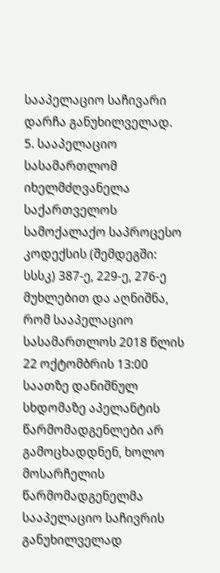სააპელაციო საჩივარი დარჩა განუხილველად.
5. სააპელაციო სასამართლომ იხელმძღვანელა საქართველოს სამოქალაქო საპროცესო კოდექსის (შემდეგში: სსსკ) 387-ე, 229-ე, 276-ე მუხლებით და აღნიშნა, რომ სააპელაციო სასამართლოს 2018 წლის 22 ოქტომბრის 13:00 საათზე დანიშნულ სხდომაზე აპელანტის წარმომადგენლები არ გამოცხადდნენ, ხოლო მოსარჩელის წარმომადგენელმა სააპელაციო საჩივრის განუხილველად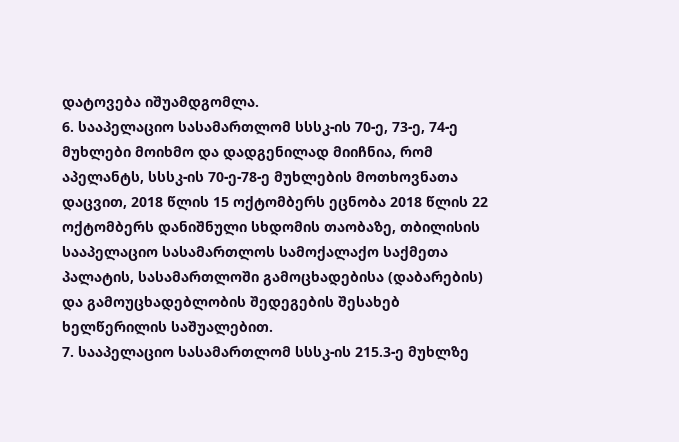დატოვება იშუამდგომლა.
6. სააპელაციო სასამართლომ სსსკ-ის 70-ე, 73-ე, 74-ე მუხლები მოიხმო და დადგენილად მიიჩნია, რომ აპელანტს, სსსკ-ის 70-ე-78-ე მუხლების მოთხოვნათა დაცვით, 2018 წლის 15 ოქტომბერს ეცნობა 2018 წლის 22 ოქტომბერს დანიშნული სხდომის თაობაზე, თბილისის სააპელაციო სასამართლოს სამოქალაქო საქმეთა პალატის, სასამართლოში გამოცხადებისა (დაბარების) და გამოუცხადებლობის შედეგების შესახებ ხელწერილის საშუალებით.
7. სააპელაციო სასამართლომ სსსკ-ის 215.3-ე მუხლზე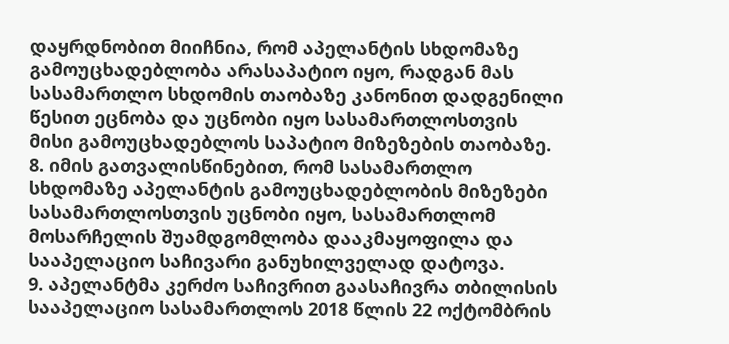დაყრდნობით მიიჩნია, რომ აპელანტის სხდომაზე გამოუცხადებლობა არასაპატიო იყო, რადგან მას სასამართლო სხდომის თაობაზე კანონით დადგენილი წესით ეცნობა და უცნობი იყო სასამართლოსთვის მისი გამოუცხადებლოს საპატიო მიზეზების თაობაზე.
8. იმის გათვალისწინებით, რომ სასამართლო სხდომაზე აპელანტის გამოუცხადებლობის მიზეზები სასამართლოსთვის უცნობი იყო, სასამართლომ მოსარჩელის შუამდგომლობა დააკმაყოფილა და სააპელაციო საჩივარი განუხილველად დატოვა.
9. აპელანტმა კერძო საჩივრით გაასაჩივრა თბილისის სააპელაციო სასამართლოს 2018 წლის 22 ოქტომბრის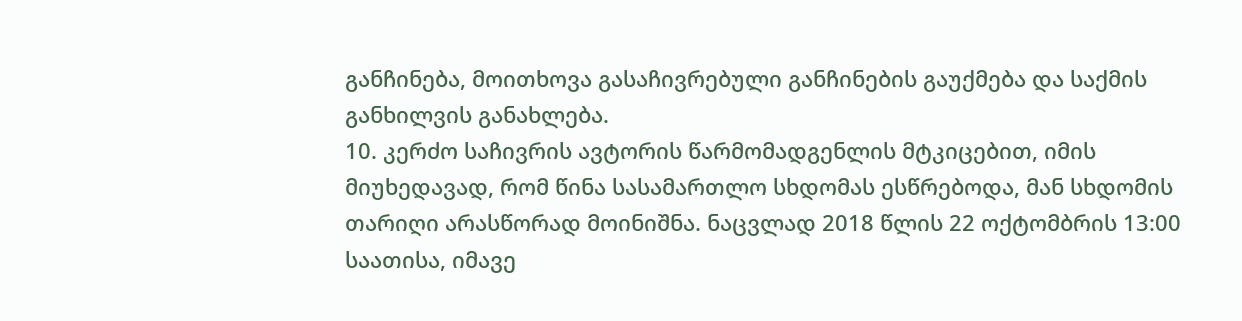განჩინება, მოითხოვა გასაჩივრებული განჩინების გაუქმება და საქმის განხილვის განახლება.
10. კერძო საჩივრის ავტორის წარმომადგენლის მტკიცებით, იმის მიუხედავად, რომ წინა სასამართლო სხდომას ესწრებოდა, მან სხდომის თარიღი არასწორად მოინიშნა. ნაცვლად 2018 წლის 22 ოქტომბრის 13:00 საათისა, იმავე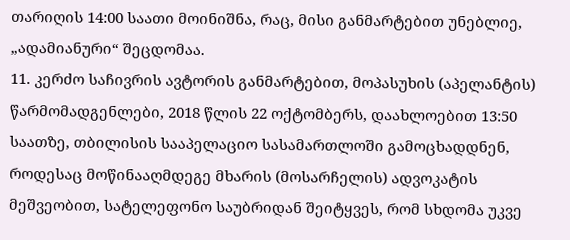თარიღის 14:00 საათი მოინიშნა, რაც, მისი განმარტებით უნებლიე, „ადამიანური“ შეცდომაა.
11. კერძო საჩივრის ავტორის განმარტებით, მოპასუხის (აპელანტის) წარმომადგენლები, 2018 წლის 22 ოქტომბერს, დაახლოებით 13:50 საათზე, თბილისის სააპელაციო სასამართლოში გამოცხადდნენ, როდესაც მოწინააღმდეგე მხარის (მოსარჩელის) ადვოკატის მეშვეობით, სატელეფონო საუბრიდან შეიტყვეს, რომ სხდომა უკვე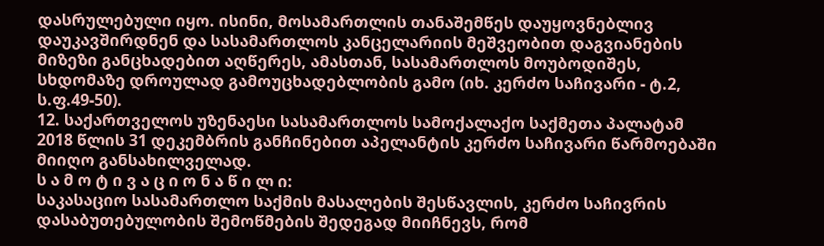დასრულებული იყო. ისინი, მოსამართლის თანაშემწეს დაუყოვნებლივ დაუკავშირდნენ და სასამართლოს კანცელარიის მეშვეობით დაგვიანების მიზეზი განცხადებით აღწერეს, ამასთან, სასამართლოს მოუბოდიშეს, სხდომაზე დროულად გამოუცხადებლობის გამო (იხ. კერძო საჩივარი - ტ.2, ს.ფ.49-50).
12. საქართველოს უზენაესი სასამართლოს სამოქალაქო საქმეთა პალატამ 2018 წლის 31 დეკემბრის განჩინებით აპელანტის კერძო საჩივარი წარმოებაში მიიღო განსახილველად.
ს ა მ ო ტ ი ვ ა ც ი ო ნ ა წ ი ლ ი:
საკასაციო სასამართლო საქმის მასალების შესწავლის, კერძო საჩივრის დასაბუთებულობის შემოწმების შედეგად მიიჩნევს, რომ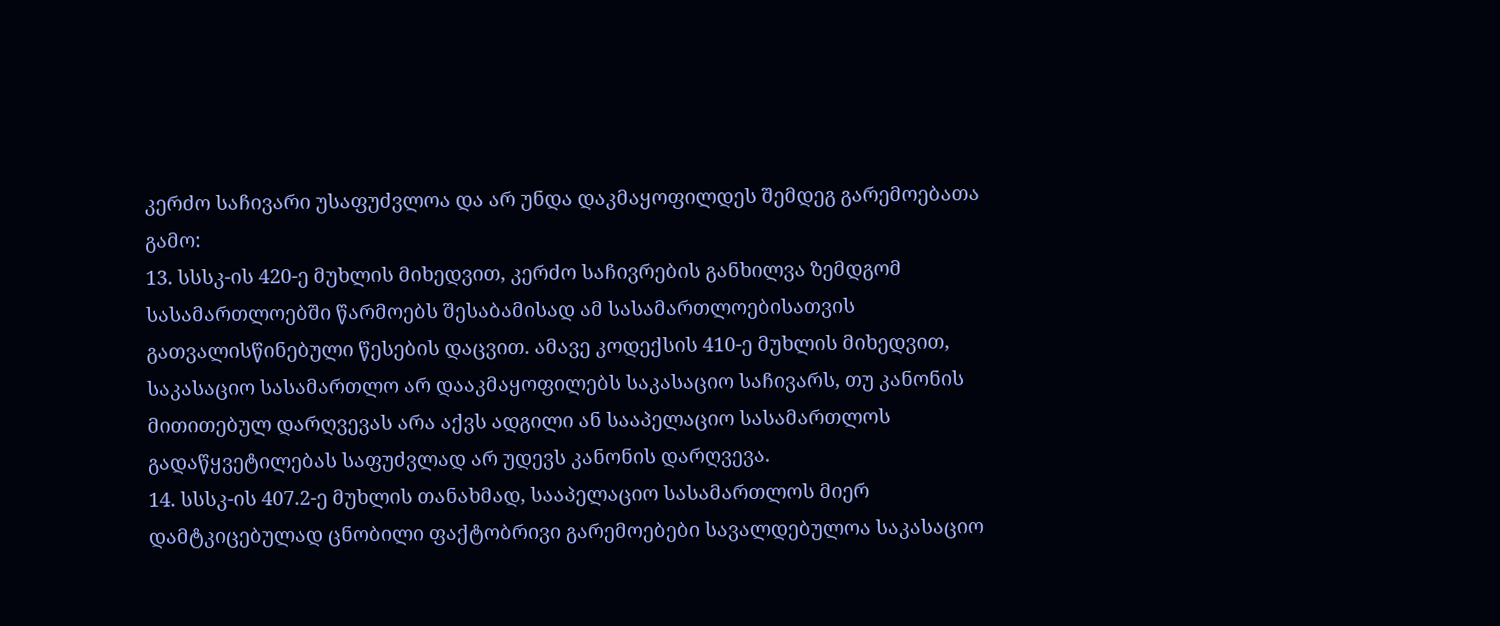კერძო საჩივარი უსაფუძვლოა და არ უნდა დაკმაყოფილდეს შემდეგ გარემოებათა გამო:
13. სსსკ-ის 420-ე მუხლის მიხედვით, კერძო საჩივრების განხილვა ზემდგომ სასამართლოებში წარმოებს შესაბამისად ამ სასამართლოებისათვის გათვალისწინებული წესების დაცვით. ამავე კოდექსის 410-ე მუხლის მიხედვით, საკასაციო სასამართლო არ დააკმაყოფილებს საკასაციო საჩივარს, თუ კანონის მითითებულ დარღვევას არა აქვს ადგილი ან სააპელაციო სასამართლოს გადაწყვეტილებას საფუძვლად არ უდევს კანონის დარღვევა.
14. სსსკ-ის 407.2-ე მუხლის თანახმად, სააპელაციო სასამართლოს მიერ დამტკიცებულად ცნობილი ფაქტობრივი გარემოებები სავალდებულოა საკასაციო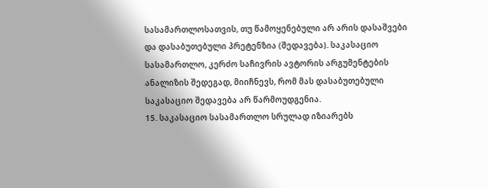სასამართლოსათვის, თუ წამოყენებული არ არის დასაშვები და დასაბუთებული პრეტენზია (შედავება). საკასაციო სასამართლო, კერძო საჩივრის ავტორის არგუმენტების ანალიზის შედეგად, მიიჩნევს, რომ მას დასაბუთებული საკასაციო შედავება არ წარმოუდგენია.
15. საკასაციო სასამართლო სრულად იზიარებს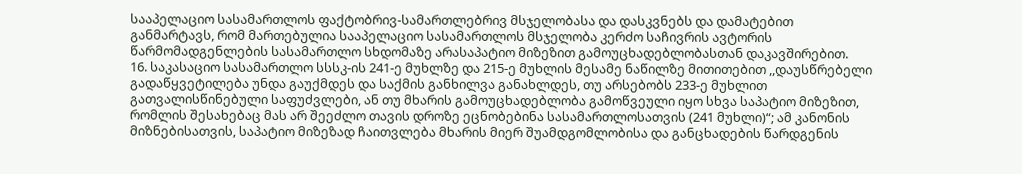სააპელაციო სასამართლოს ფაქტობრივ-სამართლებრივ მსჯელობასა და დასკვნებს და დამატებით განმარტავს, რომ მართებულია სააპელაციო სასამართლოს მსჯელობა კერძო საჩივრის ავტორის წარმომადგენლების სასამართლო სხდომაზე არასაპატიო მიზეზით გამოუცხადებლობასთან დაკავშირებით.
16. საკასაციო სასამართლო სსსკ-ის 241-ე მუხლზე და 215-ე მუხლის მესამე ნაწილზე მითითებით ,,დაუსწრებელი გადაწყვეტილება უნდა გაუქმდეს და საქმის განხილვა განახლდეს, თუ არსებობს 233-ე მუხლით გათვალისწინებული საფუძვლები, ან თუ მხარის გამოუცხადებლობა გამოწვეული იყო სხვა საპატიო მიზეზით, რომლის შესახებაც მას არ შეეძლო თავის დროზე ეცნობებინა სასამართლოსათვის (241 მუხლი)“; ამ კანონის მიზნებისათვის, საპატიო მიზეზად ჩაითვლება მხარის მიერ შუამდგომლობისა და განცხადების წარდგენის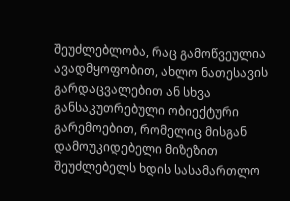შეუძლებლობა, რაც გამოწვეულია ავადმყოფობით, ახლო ნათესავის გარდაცვალებით ან სხვა განსაკუთრებული ობიექტური გარემოებით, რომელიც მისგან დამოუკიდებელი მიზეზით შეუძლებელს ხდის სასამართლო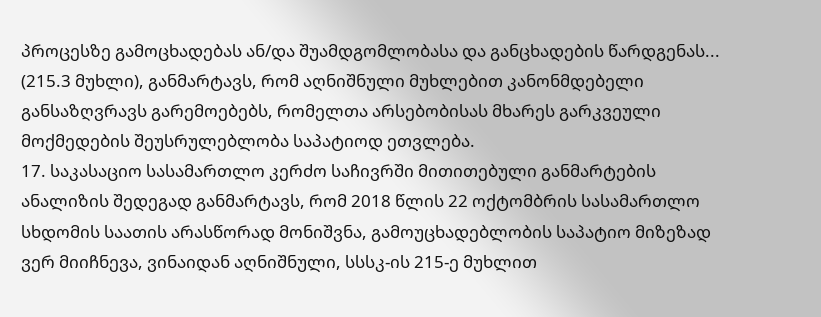პროცესზე გამოცხადებას ან/და შუამდგომლობასა და განცხადების წარდგენას... (215.3 მუხლი), განმარტავს, რომ აღნიშნული მუხლებით კანონმდებელი განსაზღვრავს გარემოებებს, რომელთა არსებობისას მხარეს გარკვეული მოქმედების შეუსრულებლობა საპატიოდ ეთვლება.
17. საკასაციო სასამართლო კერძო საჩივრში მითითებული განმარტების ანალიზის შედეგად განმარტავს, რომ 2018 წლის 22 ოქტომბრის სასამართლო სხდომის საათის არასწორად მონიშვნა, გამოუცხადებლობის საპატიო მიზეზად ვერ მიიჩნევა, ვინაიდან აღნიშნული, სსსკ-ის 215-ე მუხლით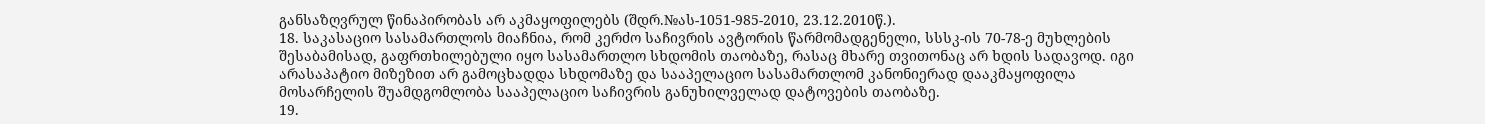განსაზღვრულ წინაპირობას არ აკმაყოფილებს (შდრ.№ას-1051-985-2010, 23.12.2010წ.).
18. საკასაციო სასამართლოს მიაჩნია, რომ კერძო საჩივრის ავტორის წარმომადგენელი, სსსკ-ის 70-78-ე მუხლების შესაბამისად, გაფრთხილებული იყო სასამართლო სხდომის თაობაზე, რასაც მხარე თვითონაც არ ხდის სადავოდ. იგი არასაპატიო მიზეზით არ გამოცხადდა სხდომაზე და სააპელაციო სასამართლომ კანონიერად დააკმაყოფილა მოსარჩელის შუამდგომლობა სააპელაციო საჩივრის განუხილველად დატოვების თაობაზე.
19.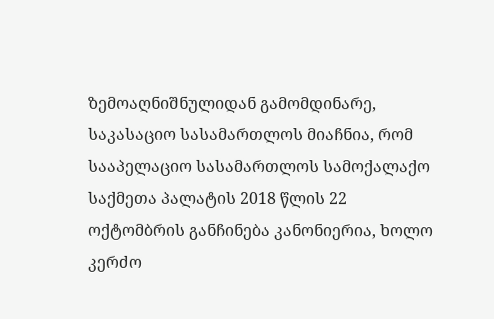ზემოაღნიშნულიდან გამომდინარე, საკასაციო სასამართლოს მიაჩნია, რომ სააპელაციო სასამართლოს სამოქალაქო საქმეთა პალატის 2018 წლის 22 ოქტომბრის განჩინება კანონიერია, ხოლო კერძო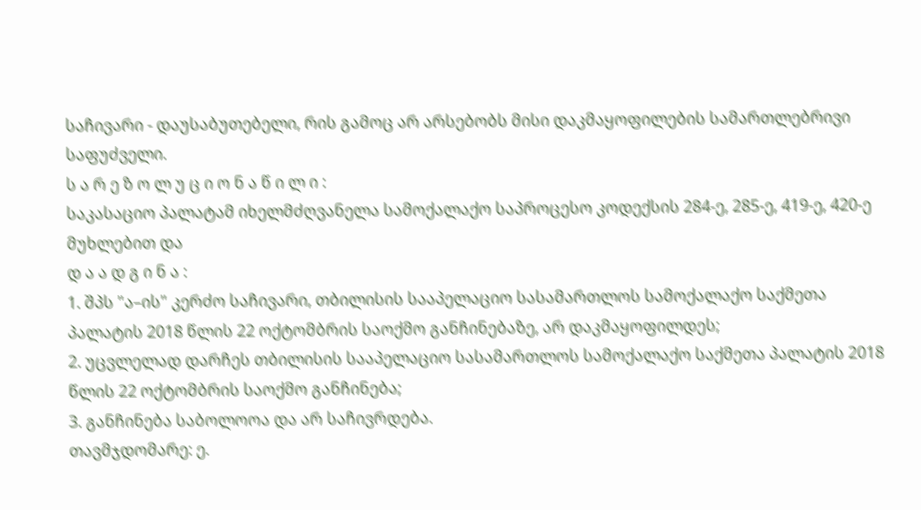საჩივარი - დაუსაბუთებელი, რის გამოც არ არსებობს მისი დაკმაყოფილების სამართლებრივი საფუძველი.
ს ა რ ე ზ ო ლ უ ც ი ო ნ ა წ ი ლ ი :
საკასაციო პალატამ იხელმძღვანელა სამოქალაქო საპროცესო კოდექსის 284-ე, 285-ე, 419-ე, 420-ე მუხლებით და
დ ა ა დ გ ი ნ ა :
1. შპს "ა–ის" კერძო საჩივარი, თბილისის სააპელაციო სასამართლოს სამოქალაქო საქმეთა პალატის 2018 წლის 22 ოქტომბრის საოქმო განჩინებაზე, არ დაკმაყოფილდეს;
2. უცვლელად დარჩეს თბილისის სააპელაციო სასამართლოს სამოქალაქო საქმეთა პალატის 2018 წლის 22 ოქტომბრის საოქმო განჩინება;
3. განჩინება საბოლოოა და არ საჩივრდება.
თავმჯდომარე: ე.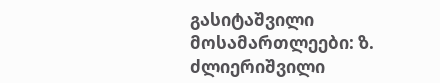გასიტაშვილი
მოსამართლეები: ზ. ძლიერიშვილი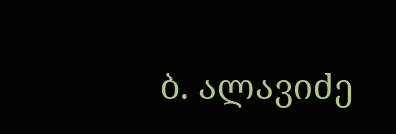ბ. ალავიძე